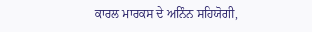ਕਾਰਲ ਮਾਰਕਸ ਦੇ ਅਨਿੰਨ ਸਹਿਯੋਗੀ,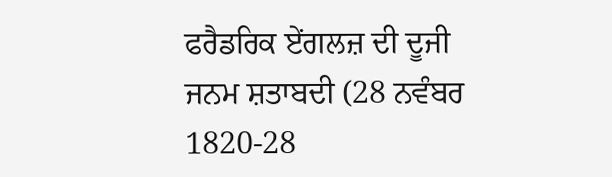ਫਰੈਡਰਿਕ ਏਂਗਲਜ਼ ਦੀ ਦੂਜੀ ਜਨਮ ਸ਼ਤਾਬਦੀ (28 ਨਵੰਬਰ 1820-28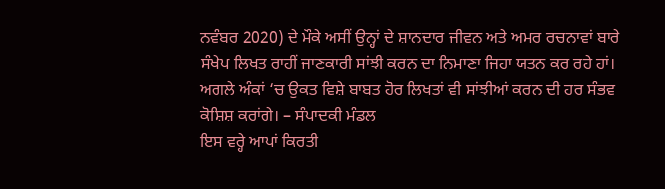ਨਵੰਬਰ 2020) ਦੇ ਮੌਕੇ ਅਸੀਂ ਉਨ੍ਹਾਂ ਦੇ ਸ਼ਾਨਦਾਰ ਜੀਵਨ ਅਤੇ ਅਮਰ ਰਚਨਾਵਾਂ ਬਾਰੇ ਸੰਖੇਪ ਲਿਖਤ ਰਾਹੀਂ ਜਾਣਕਾਰੀ ਸਾਂਝੀ ਕਰਨ ਦਾ ਨਿਮਾਣਾ ਜਿਹਾ ਯਤਨ ਕਰ ਰਹੇ ਹਾਂ। ਅਗਲੇ ਅੰਕਾਂ ‘ਚ ਉਕਤ ਵਿਸ਼ੇ ਬਾਬਤ ਹੋਰ ਲਿਖਤਾਂ ਵੀ ਸਾਂਝੀਆਂ ਕਰਨ ਦੀ ਹਰ ਸੰਭਵ ਕੋਸ਼ਿਸ਼ ਕਰਾਂਗੇ। – ਸੰਪਾਦਕੀ ਮੰਡਲ
ਇਸ ਵਰ੍ਹੇ ਆਪਾਂ ਕਿਰਤੀ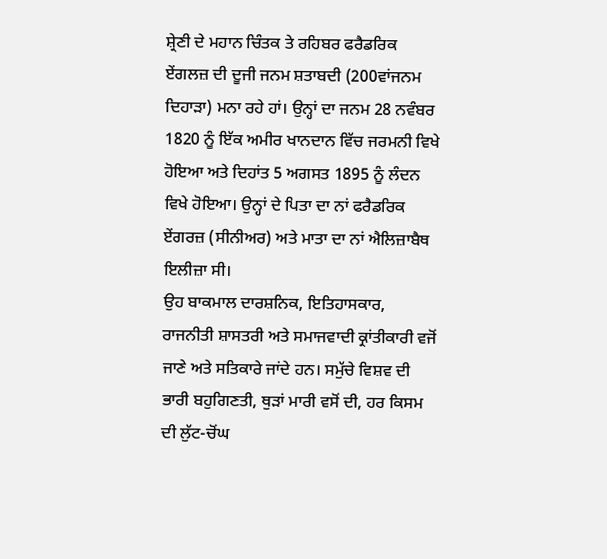ਸ਼੍ਰੇਣੀ ਦੇ ਮਹਾਨ ਚਿੰਤਕ ਤੇ ਰਹਿਬਰ ਫਰੈਡਰਿਕ ਏਂਗਲਜ਼ ਦੀ ਦੂਜੀ ਜਨਮ ਸ਼ਤਾਬਦੀ (200ਵਾਂਜਨਮ ਦਿਹਾੜਾ) ਮਨਾ ਰਹੇ ਹਾਂ। ਉਨ੍ਹਾਂ ਦਾ ਜਨਮ 28 ਨਵੰਬਰ 1820 ਨੂੰ ਇੱਕ ਅਮੀਰ ਖਾਨਦਾਨ ਵਿੱਚ ਜਰਮਨੀ ਵਿਖੇ ਹੋਇਆ ਅਤੇ ਦਿਹਾਂਤ 5 ਅਗਸਤ 1895 ਨੂੰ ਲੰਦਨ ਵਿਖੇ ਹੋਇਆ। ਉਨ੍ਹਾਂ ਦੇ ਪਿਤਾ ਦਾ ਨਾਂ ਫਰੈਡਰਿਕ ਏਂਗਰਜ਼ (ਸੀਨੀਅਰ) ਅਤੇ ਮਾਤਾ ਦਾ ਨਾਂ ਐਲਿਜ਼ਾਬੈਥ ਇਲੀਜ਼ਾ ਸੀ।
ਉਹ ਬਾਕਮਾਲ ਦਾਰਸ਼ਨਿਕ, ਇਤਿਹਾਸਕਾਰ, ਰਾਜਨੀਤੀ ਸ਼ਾਸਤਰੀ ਅਤੇ ਸਮਾਜਵਾਦੀ ਕ੍ਰਾਂਤੀਕਾਰੀ ਵਜੋਂ ਜਾਣੇ ਅਤੇ ਸਤਿਕਾਰੇ ਜਾਂਦੇ ਹਨ। ਸਮੁੱਚੇ ਵਿਸ਼ਵ ਦੀ ਭਾਰੀ ਬਹੁਗਿਣਤੀ, ਥੁੜਾਂ ਮਾਰੀ ਵਸੋਂ ਦੀ, ਹਰ ਕਿਸਮ ਦੀ ਲੁੱਟ-ਚੋਂਘ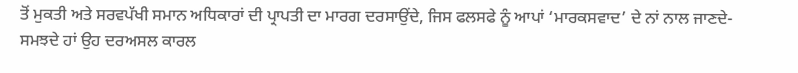ਤੋਂ ਮੁਕਤੀ ਅਤੇ ਸਰਵਪੱਖੀ ਸਮਾਨ ਅਧਿਕਾਰਾਂ ਦੀ ਪ੍ਰਾਪਤੀ ਦਾ ਮਾਰਗ ਦਰਸਾਉਂਦੇ, ਜਿਸ ਫਲਸਫੇ ਨੂੰ ਆਪਾਂ ‘ਮਾਰਕਸਵਾਦ’ ਦੇ ਨਾਂ ਨਾਲ ਜਾਣਦੇ- ਸਮਝਦੇ ਹਾਂ ਉਹ ਦਰਅਸਲ ਕਾਰਲ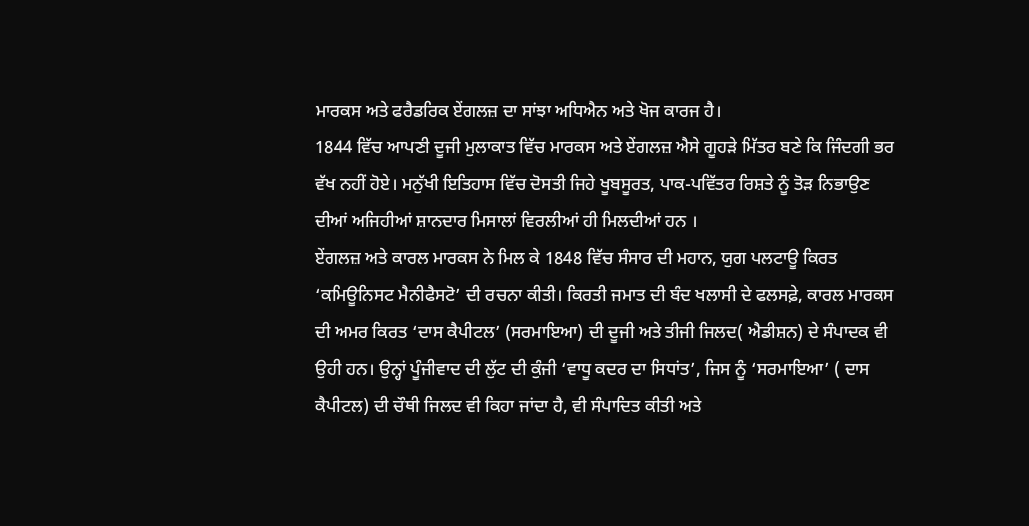ਮਾਰਕਸ ਅਤੇ ਫਰੈਡਰਿਕ ਏਂਗਲਜ਼ ਦਾ ਸਾਂਝਾ ਅਧਿਐਨ ਅਤੇ ਖੋਜ ਕਾਰਜ ਹੈ।
1844 ਵਿੱਚ ਆਪਣੀ ਦੂਜੀ ਮੁਲਾਕਾਤ ਵਿੱਚ ਮਾਰਕਸ ਅਤੇ ਏਂਗਲਜ਼ ਐਸੇ ਗੂਹੜੇ ਮਿੱਤਰ ਬਣੇ ਕਿ ਜਿੰਦਗੀ ਭਰ ਵੱਖ ਨਹੀਂ ਹੋਏ। ਮਨੁੱਖੀ ਇਤਿਹਾਸ ਵਿੱਚ ਦੋਸਤੀ ਜਿਹੇ ਖੂਬਸੂਰਤ, ਪਾਕ-ਪਵਿੱਤਰ ਰਿਸ਼ਤੇ ਨੂੰ ਤੋੜ ਨਿਭਾਉਣ ਦੀਆਂ ਅਜਿਹੀਆਂ ਸ਼ਾਨਦਾਰ ਮਿਸਾਲਾਂ ਵਿਰਲੀਆਂ ਹੀ ਮਿਲਦੀਆਂ ਹਨ ।
ਏਂਗਲਜ਼ ਅਤੇ ਕਾਰਲ ਮਾਰਕਸ ਨੇ ਮਿਲ ਕੇ 1848 ਵਿੱਚ ਸੰਸਾਰ ਦੀ ਮਹਾਨ, ਯੁਗ ਪਲਟਾਊ ਕਿਰਤ ‘ਕਮਿਊਨਿਸਟ ਮੈਨੀਫੈਸਟੋ’ ਦੀ ਰਚਨਾ ਕੀਤੀ। ਕਿਰਤੀ ਜਮਾਤ ਦੀ ਬੰਦ ਖਲਾਸੀ ਦੇ ਫਲਸਫ਼ੇ, ਕਾਰਲ ਮਾਰਕਸ ਦੀ ਅਮਰ ਕਿਰਤ ‘ਦਾਸ ਕੈਪੀਟਲ’ (ਸਰਮਾਇਆ) ਦੀ ਦੂਜੀ ਅਤੇ ਤੀਜੀ ਜਿਲਦ( ਐਡੀਸ਼ਨ) ਦੇ ਸੰਪਾਦਕ ਵੀ ਉਹੀ ਹਨ। ਉਨ੍ਹਾਂ ਪੂੰਜੀਵਾਦ ਦੀ ਲੁੱਟ ਦੀ ਕੁੰਜੀ ‘ਵਾਧੂ ਕਦਰ ਦਾ ਸਿਧਾਂਤ’, ਜਿਸ ਨੂੰ ‘ਸਰਮਾਇਆ’ ( ਦਾਸ ਕੈਪੀਟਲ) ਦੀ ਚੌਥੀ ਜਿਲਦ ਵੀ ਕਿਹਾ ਜਾਂਦਾ ਹੈ, ਵੀ ਸੰਪਾਦਿਤ ਕੀਤੀ ਅਤੇ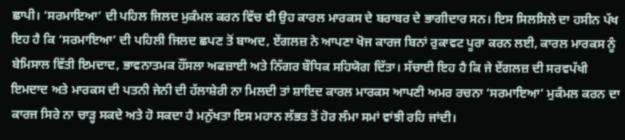ਛਾਪੀ। ‘ਸਰਮਾਇਆ’ ਦੀ ਪਹਿਲ ਜਿਲਦ ਮੁਕੰਮਲ ਕਰਨ ਵਿੱਚ ਵੀ ਉਹ ਕਾਰਲ ਮਾਰਕਸ ਦੇ ਬਰਾਬਰ ਦੇ ਭਾਗੀਦਾਰ ਸਨ। ਇਸ ਸਿਲਸਿਲੇ ਦਾ ਹਸੀਨ ਪੱਖ ਇਹ ਹੈ ਕਿ ‘ਸਰਮਾਇਆ’ ਦੀ ਪਹਿਲੀ ਜਿਲਦ ਛਪਣ ਤੋਂ ਬਾਅਦ, ਏਂਗਲਜ਼ ਨੇ ਆਪਣਾ ਖੋਜ ਕਾਰਜ ਬਿਨਾਂ ਰੁਕਾਵਟ ਪੂਰਾ ਕਰਨ ਲਈ, ਕਾਰਲ ਮਾਰਕਸ ਨੂੰ ਬੇਮਿਸਾਲ ਵਿੱਤੀ ਇਮਦਾਦ, ਭਾਵਨਾਤਮਕ ਹੌਂਸਲਾ ਅਫਜ਼ਾਈ ਅਤੇ ਨਿੱਗਰ ਬੌਧਿਕ ਸਹਿਯੋਗ ਦਿੱਤਾ। ਸੱਚਾਈ ਇਹ ਹੈ ਕਿ ਜੇ ਏਂਗਲਜ਼ ਦੀ ਸਰਵਪੱਖੀ ਇਮਦਾਦ ਅਤੇ ਮਾਰਕਸ ਦੀ ਪਤਨੀ ਜੇਨੀ ਦੀ ਹੱਲਾਸ਼ੇਰੀ ਨਾ ਮਿਲਦੀ ਤਾਂ ਸ਼ਾਇਦ ਕਾਰਲ ਮਾਰਕਸ ਆਪਣੀ ਅਮਰ ਰਚਨਾ ‘ਸਰਮਾਇਆ’ ਮੁਕੰਮਲ ਕਰਨ ਦਾ ਕਾਰਜ ਸਿਰੇ ਨਾ ਚਾੜ੍ਹ ਸਕਦੇ ਅਤੇ ਹੋ ਸਕਦਾ ਹੈ ਮਨੁੱਖਤਾ ਇਸ ਮਹਾਨ ਲੱਭਤ ਤੋਂ ਹੋਰ ਲੰਮਾ ਸਮਾਂ ਵਾਂਝੀ ਰਹਿ ਜਾਂਦੀ।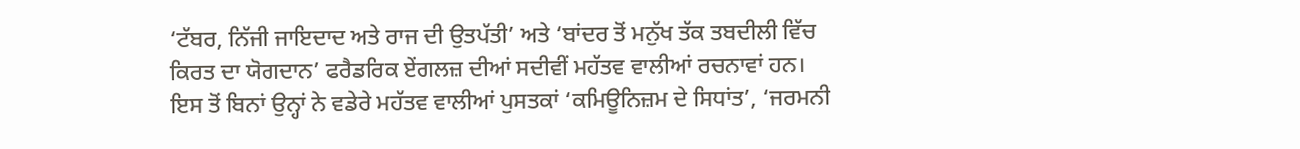‘ਟੱਬਰ, ਨਿੱਜੀ ਜਾਇਦਾਦ ਅਤੇ ਰਾਜ ਦੀ ਉਤਪੱਤੀ’ ਅਤੇ ‘ਬਾਂਦਰ ਤੋਂ ਮਨੁੱਖ ਤੱਕ ਤਬਦੀਲੀ ਵਿੱਚ ਕਿਰਤ ਦਾ ਯੋਗਦਾਨ’ ਫਰੈਡਰਿਕ ਏਂਗਲਜ਼ ਦੀਆਂ ਸਦੀਵੀਂ ਮਹੱਤਵ ਵਾਲੀਆਂ ਰਚਨਾਵਾਂ ਹਨ।
ਇਸ ਤੋਂ ਬਿਨਾਂ ਉਨ੍ਹਾਂ ਨੇ ਵਡੇਰੇ ਮਹੱਤਵ ਵਾਲੀਆਂ ਪੁਸਤਕਾਂ ‘ਕਮਿਊਨਿਜ਼ਮ ਦੇ ਸਿਧਾਂਤ’, ‘ਜਰਮਨੀ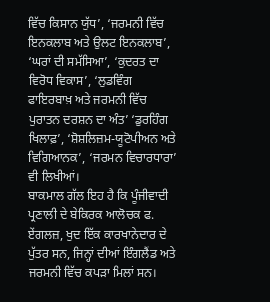ਵਿੱਚ ਕਿਸਾਨ ਯੁੱਧ’, ‘ਜਰਮਨੀ ਵਿੱਚ ਇਨਕਲਾਬ ਅਤੇ ਉਲਟ ਇਨਕਲਾਬ’, ‘ਘਰਾਂ ਦੀ ਸਮੱਸਿਆ’, ‘ਕੁਦਰਤ ਦਾ ਵਿਰੋਧ ਵਿਕਾਸ’, ‘ਲੁਡਵਿੰਗ ਫਾਇਰਬਾਖ਼ ਅਤੇ ਜਰਮਨੀ ਵਿੱਚ ਪੁਰਾਤਨ ਦਰਸ਼ਨ ਦਾ ਅੰਤ’ ‘ਡੁਰਹਿੰਗ ਖਿਲਾਫ਼’, ‘ਸ਼ੋਸ਼ਲਿਜ਼ਮ-ਯੂਟੋਪੀਅਨ ਅਤੇ ਵਿਗਿਆਨਕ’, ‘ਜਰਮਨ ਵਿਚਾਰਧਾਰਾ’ ਵੀ ਲਿਖੀਆਂ।
ਬਾਕਮਾਲ ਗੱਲ ਇਹ ਹੈ ਕਿ ਪੂੰਜੀਵਾਦੀ ਪ੍ਰਣਾਲੀ ਦੇ ਬੇਕਿਰਕ ਆਲੋਚਕ ਫ. ਏਂਗਲਜ਼, ਖੁਦ ਇੱਕ ਕਾਰਖਾਨੇਦਾਰ ਦੇ ਪੁੱਤਰ ਸਨ, ਜਿਨ੍ਹਾਂ ਦੀਆਂ ਇੰਗਲੈਂਡ ਅਤੇ ਜਰਮਨੀ ਵਿੱਚ ਕਪੜਾ ਮਿਲਾਂ ਸਨ।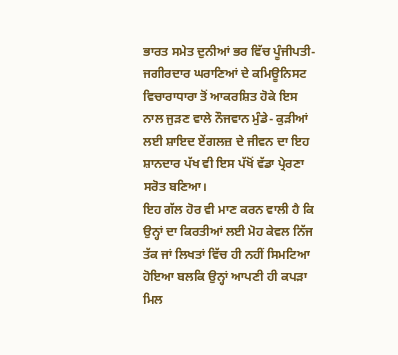ਭਾਰਤ ਸਮੇਤ ਦੁਨੀਆਂ ਭਰ ਵਿੱਚ ਪੂੰਜੀਪਤੀ-ਜਗੀਰਦਾਰ ਘਰਾਣਿਆਂ ਦੇ ਕਮਿਊਨਿਸਟ ਵਿਚਾਰਾਧਾਰਾ ਤੋਂ ਆਕਰਸ਼ਿਤ ਹੋਕੇ ਇਸ ਨਾਲ ਜੁੜਣ ਵਾਲੇ ਨੌਜਵਾਨ ਮੁੰਡੇ- ਕੁੜੀਆਂ ਲਈ ਸ਼ਾਇਦ ਏਂਗਲਜ਼ ਦੇ ਜੀਵਨ ਦਾ ਇਹ ਸ਼ਾਨਦਾਰ ਪੱਖ ਵੀ ਇਸ ਪੱਖੋਂ ਵੱਡਾ ਪ੍ਰੇਰਣਾ ਸਰੋਤ ਬਣਿਆ।
ਇਹ ਗੱਲ ਹੋਰ ਵੀ ਮਾਣ ਕਰਨ ਵਾਲੀ ਹੈ ਕਿ ਉਨ੍ਹਾਂ ਦਾ ਕਿਰਤੀਆਂ ਲਈ ਮੋਹ ਕੇਵਲ ਨਿੱਜ ਤੱਕ ਜਾਂ ਲਿਖਤਾਂ ਵਿੱਚ ਹੀ ਨਹੀਂ ਸਿਮਟਿਆ ਹੋਇਆ ਬਲਕਿ ਉਨ੍ਹਾਂ ਆਪਣੀ ਹੀ ਕਪੜਾ ਮਿਲ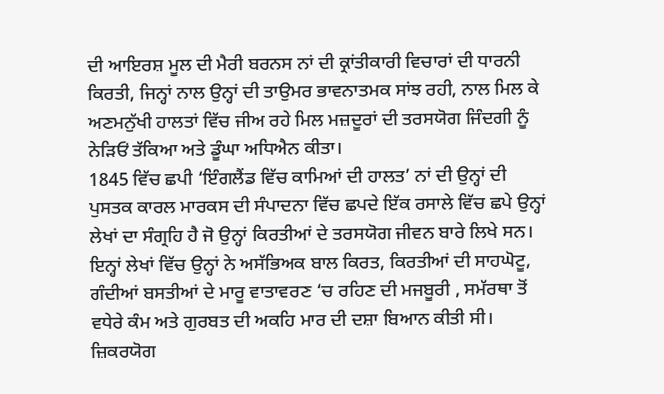ਦੀ ਆਇਰਸ਼ ਮੂਲ ਦੀ ਮੈਰੀ ਬਰਨਸ ਨਾਂ ਦੀ ਕ੍ਰਾਂਤੀਕਾਰੀ ਵਿਚਾਰਾਂ ਦੀ ਧਾਰਨੀ ਕਿਰਤੀ, ਜਿਨ੍ਹਾਂ ਨਾਲ ਉਨ੍ਹਾਂ ਦੀ ਤਾਉਮਰ ਭਾਵਨਾਤਮਕ ਸਾਂਝ ਰਹੀ, ਨਾਲ ਮਿਲ ਕੇ ਅਣਮਨੁੱਖੀ ਹਾਲਤਾਂ ਵਿੱਚ ਜੀਅ ਰਹੇ ਮਿਲ ਮਜ਼ਦੂਰਾਂ ਦੀ ਤਰਸਯੋਗ ਜਿੰਦਗੀ ਨੂੰ ਨੇੜਿਓਂ ਤੱਕਿਆ ਅਤੇ ਡੂੰਘਾ ਅਧਿਐਨ ਕੀਤਾ।
1845 ਵਿੱਚ ਛਪੀ ‘ਇੰਗਲੈਂਡ ਵਿੱਚ ਕਾਮਿਆਂ ਦੀ ਹਾਲਤ’ ਨਾਂ ਦੀ ਉਨ੍ਹਾਂ ਦੀ ਪੁਸਤਕ ਕਾਰਲ ਮਾਰਕਸ ਦੀ ਸੰਪਾਦਨਾ ਵਿੱਚ ਛਪਦੇ ਇੱਕ ਰਸਾਲੇ ਵਿੱਚ ਛਪੇ ਉਨ੍ਹਾਂ ਲੇਖਾਂ ਦਾ ਸੰਗ੍ਰਹਿ ਹੈ ਜੋ ਉਨ੍ਹਾਂ ਕਿਰਤੀਆਂ ਦੇ ਤਰਸਯੋਗ ਜੀਵਨ ਬਾਰੇ ਲਿਖੇ ਸਨ। ਇਨ੍ਹਾਂ ਲੇਖਾਂ ਵਿੱਚ ਉਨ੍ਹਾਂ ਨੇ ਅਸੱਭਿਅਕ ਬਾਲ ਕਿਰਤ, ਕਿਰਤੀਆਂ ਦੀ ਸਾਹਘੋਟੂ, ਗੰਦੀਆਂ ਬਸਤੀਆਂ ਦੇ ਮਾਰੂ ਵਾਤਾਵਰਣ ‘ਚ ਰਹਿਣ ਦੀ ਮਜਬੂਰੀ , ਸਮੱਰਥਾ ਤੋਂ ਵਧੇਰੇ ਕੰਮ ਅਤੇ ਗੁਰਬਤ ਦੀ ਅਕਹਿ ਮਾਰ ਦੀ ਦਸ਼ਾ ਬਿਆਨ ਕੀਤੀ ਸੀ। ਜ਼ਿਕਰਯੋਗ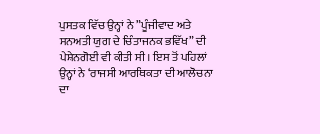ਪੁਸਤਕ ਵਿੱਚ ਉਨ੍ਹਾਂ ਨੇ ”ਪੂੰਜੀਵਾਦ ਅਤੇ ਸਨਅਤੀ ਯੁਗ ਦੇ ਚਿੰਤਾਜਨਕ ਭਵਿੱਖ” ਦੀ ਪੇਸ਼ੇਨਗੋਈ ਵੀ ਕੀਤੀ ਸੀ। ਇਸ ਤੋਂ ਪਹਿਲਾਂ ਉਨ੍ਹਾਂ ਨੇ ‘ਰਾਜਸੀ ਆਰਥਿਕਤਾ ਦੀ ਆਲੋਚਨਾ ਦਾ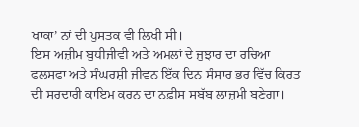ਖਾਕਾ’ ਨਾਂ ਦੀ ਪੁਸਤਕ ਵੀ ਲਿਖੀ ਸੀ।
ਇਸ ਅਜ਼ੀਮ ਬੁਧੀਜੀਵੀ ਅਤੇ ਅਮਲਾਂ ਦੇ ਜੁਝਾਰ ਦਾ ਰਚਿਆ ਫਲਸਫਾ ਅਤੇ ਸੰਘਰਸ਼ੀ ਜੀਵਨ ਇੱਕ ਦਿਨ ਸੰਸਾਰ ਭਰ ਵਿੱਚ ਕਿਰਤ ਦੀ ਸਰਦਾਰੀ ਕਾਇਮ ਕਰਨ ਦਾ ਨਫ਼ੀਸ ਸਬੱਬ ਲਾਜ਼ਮੀ ਬਣੇਗਾ।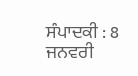ਸੰਪਾਦਕੀ : 8 ਜਨਵਰੀ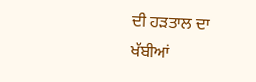ਦੀ ਹੜਤਾਲ ਦਾ ਖੱਬੀਆਂ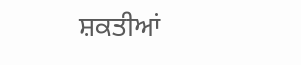ਸ਼ਕਤੀਆਂ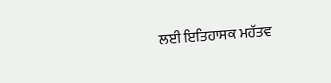ਲਈ ਇਤਿਹਾਸਕ ਮਹੱਤਵ